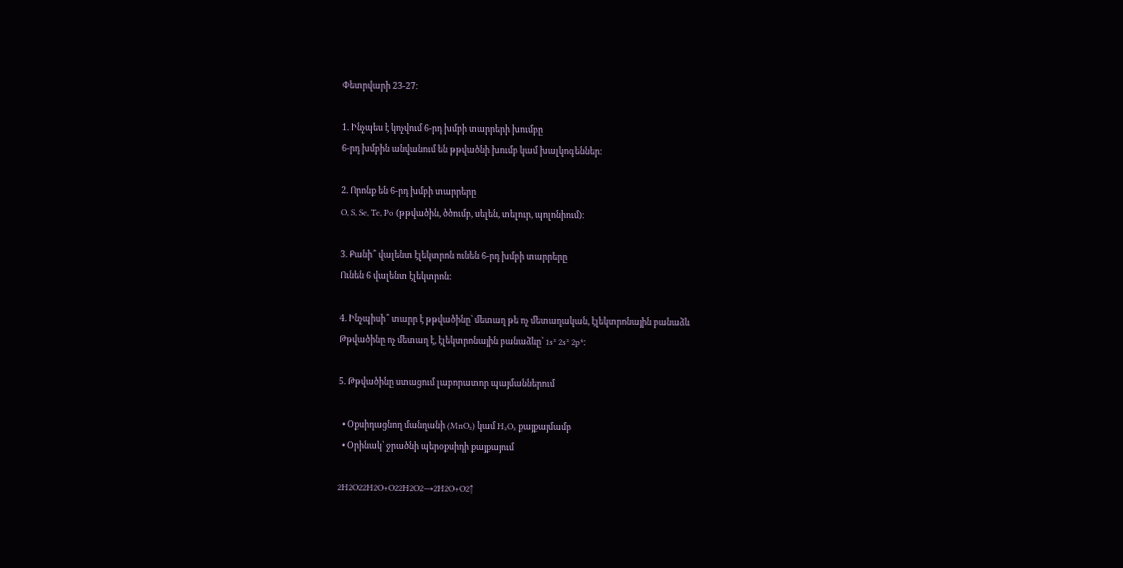Փետրվարի 23-27։

1. Ինչպես է կոչվում 6-րդ խմբի տարրերի խումբը
6-րդ խմբին անվանում են թթվածնի խումբ կամ խալկոգեններ։

2. Որոնք են 6-րդ խմբի տարրերը
O, S, Se, Te, Po (թթվածին, ծծումբ, սելեն, տելուր, պոլոնիում)։

3. Քանի՞ վալենտ էլեկտրոն ունեն 6-րդ խմբի տարրերը
Ունեն 6 վալենտ էլեկտրոն։

4. Ինչպիսի՞ տարր է թթվածինը՝ մետաղ թե ոչ մետաղական, էլեկտրոնային բանաձև
Թթվածինը ոչ մետաղ է, էլեկտրոնային բանաձևը՝ 1s² 2s² 2p⁴։

5. Թթվածինը ստացում լաբորատոր պայմաններում

  • Օքսիդացնող մանղանի (MnO₂) կամ H₂O₂ քայքայմամբ
  • Օրինակ՝ ջրածնի պերօքսիդի քայքայում

2H2O22H2O+O22H2O2→2H2O+O2↑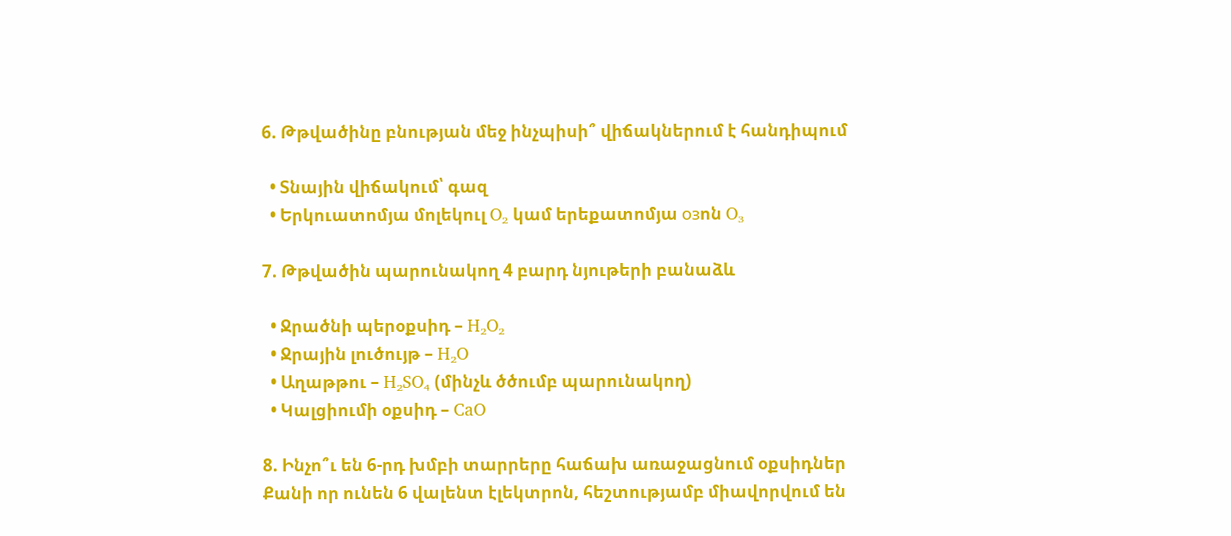6. Թթվածինը բնության մեջ ինչպիսի՞ վիճակներում է հանդիպում

  • Տնային վիճակում՝ գազ
  • Երկուատոմյա մոլեկուլ O₂ կամ երեքատոմյա озոն O₃

7. Թթվածին պարունակող 4 բարդ նյութերի բանաձև

  • Ջրածնի պերօքսիդ – H₂O₂
  • Ջրային լուծույթ – H₂O
  • Աղաթթու – H₂SO₄ (մինչև ծծումբ պարունակող)
  • Կալցիումի օքսիդ – CaO

8. Ինչո՞ւ են 6-րդ խմբի տարրերը հաճախ առաջացնում օքսիդներ
Քանի որ ունեն 6 վալենտ էլեկտրոն, հեշտությամբ միավորվում են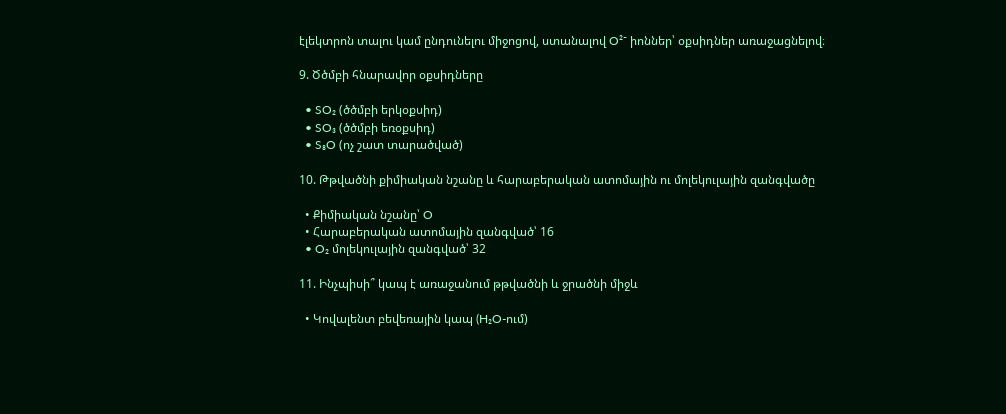էլեկտրոն տալու կամ ընդունելու միջոցով, ստանալով O²⁻ իոններ՝ օքսիդներ առաջացնելով։

9. Ծծմբի հնարավոր օքսիդները

  • SO₂ (ծծմբի երկօքսիդ)
  • SO₃ (ծծմբի եռօքսիդ)
  • S₈O (ոչ շատ տարածված)

10. Թթվածնի քիմիական նշանը և հարաբերական ատոմային ու մոլեկուլային զանգվածը

  • Քիմիական նշանը՝ O
  • Հարաբերական ատոմային զանգված՝ 16
  • O₂ մոլեկուլային զանգված՝ 32

11. Ինչպիսի՞ կապ է առաջանում թթվածնի և ջրածնի միջև

  • Կովալենտ բեվեռային կապ (H₂O-ում)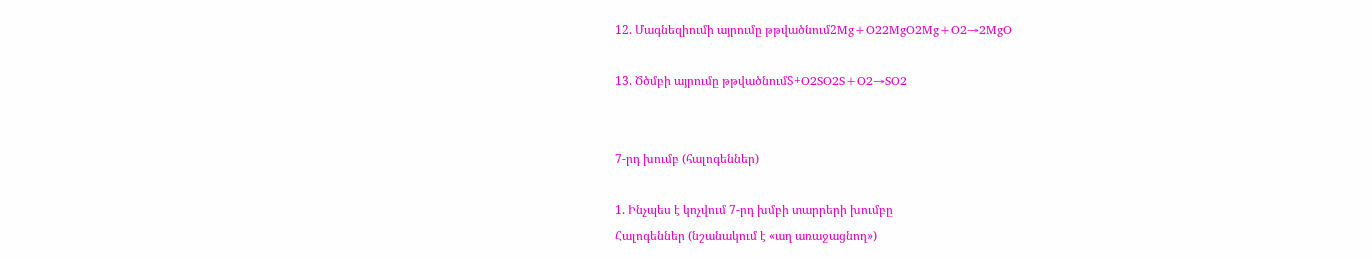12. Մագնեզիումի այրումը թթվածնում2Mg+O22MgO2Mg+O2→2MgO

13. Ծծմբի այրումը թթվածնումS+O2SO2S+O2→SO2


7-րդ խումբ (հալոգեններ)

1. Ինչպես է կոչվում 7-րդ խմբի տարրերի խումբը
Հալոգեններ (նշանակում է «աղ առաջացնող»)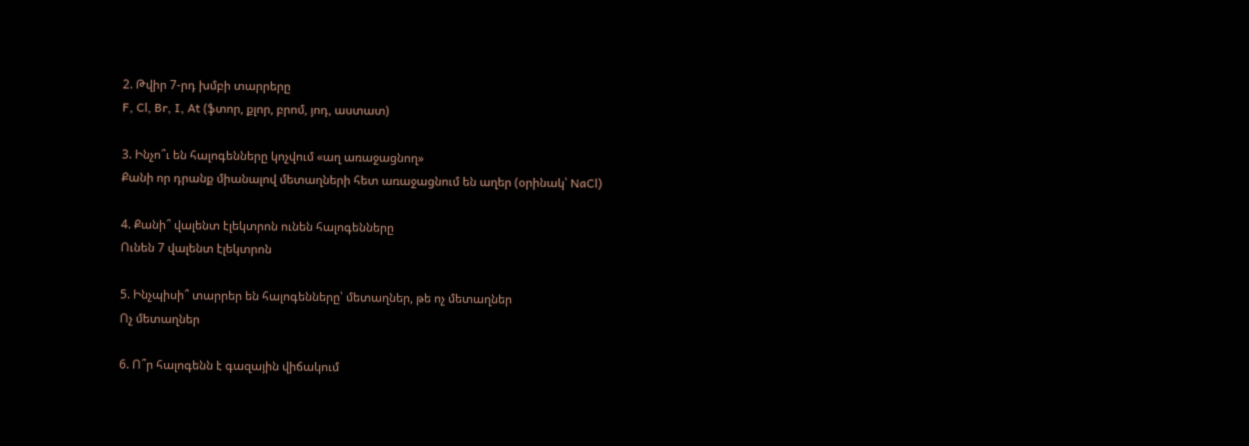2. Թվիր 7-րդ խմբի տարրերը
F, Cl, Br, I, At (ֆտոր, քլոր, բրոմ, յոդ, աստատ)

3. Ինչո՞ւ են հալոգենները կոչվում «աղ առաջացնող»
Քանի որ դրանք միանալով մետաղների հետ առաջացնում են աղեր (օրինակ՝ NaCl)

4. Քանի՞ վալենտ էլեկտրոն ունեն հալոգենները
Ունեն 7 վալենտ էլեկտրոն

5. Ինչպիսի՞ տարրեր են հալոգենները՝ մետաղներ, թե ոչ մետաղներ
Ոչ մետաղներ

6. Ո՞ր հալոգենն է գազային վիճակում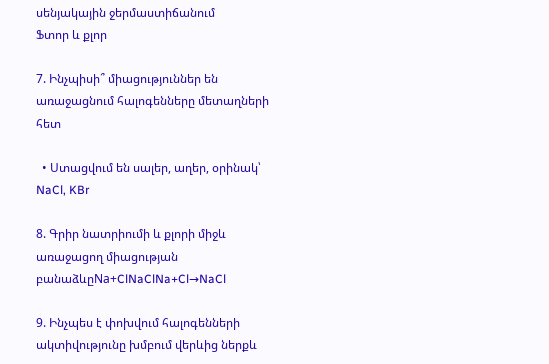սենյակային ջերմաստիճանում
Ֆտոր և քլոր

7. Ինչպիսի՞ միացություններ են առաջացնում հալոգենները մետաղների հետ

  • Ստացվում են սալեր, աղեր, օրինակ՝ NaCl, KBr

8. Գրիր նատրիումի և քլորի միջև առաջացող միացության բանաձևըNa+ClNaClNa+Cl→NaCl

9. Ինչպես է փոխվում հալոգենների ակտիվությունը խմբում վերևից ներքև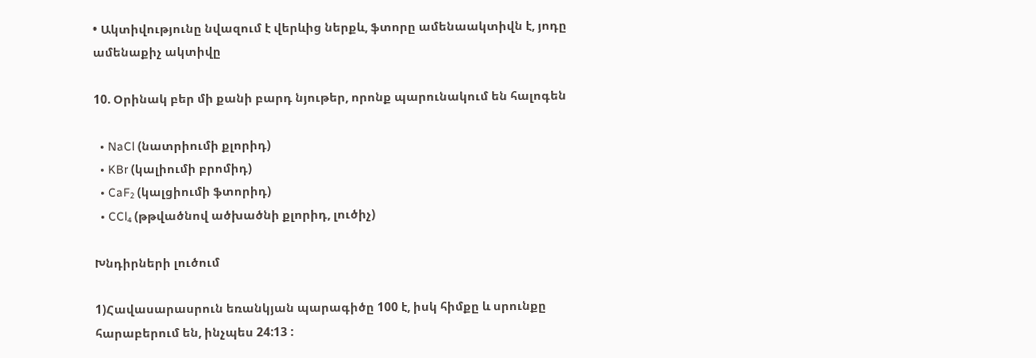• Ակտիվությունը նվազում է վերևից ներքև, ֆտորը ամենաակտիվն է, յոդը ամենաքիչ ակտիվը

10. Օրինակ բեր մի քանի բարդ նյութեր, որոնք պարունակում են հալոգեն

  • NaCl (նատրիումի քլորիդ)
  • KBr (կալիումի բրոմիդ)
  • CaF₂ (կալցիումի ֆտորիդ)
  • CCl₄ (թթվածնով ածխածնի քլորիդ, լուծիչ)

Խնդիրների լուծում

1)Հավասարասրուն եռանկյան պարագիծը 100 է, իսկ հիմքը և սրունքը հարաբերում են, ինչպես 24:13 :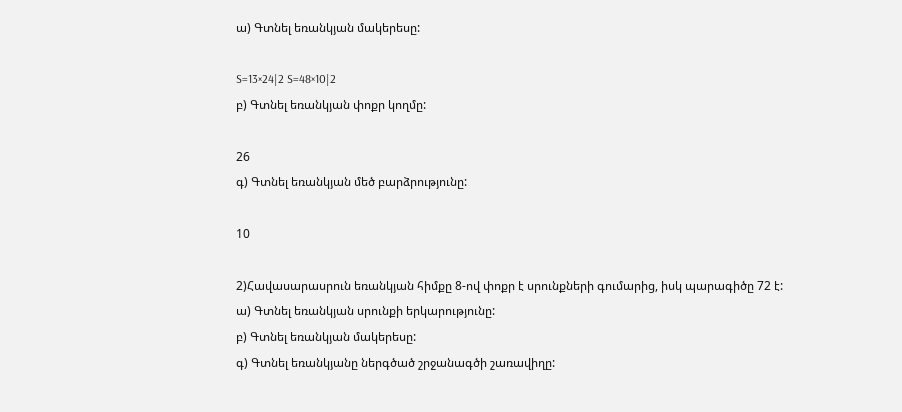ա) Գտնել եռանկյան մակերեսը:

S=13×24|2 S=48×10|2
բ) Գտնել եռանկյան փոքր կողմը:

26
գ) Գտնել եռանկյան մեծ բարձրությունը:

10

2)Հավասարասրուն եռանկյան հիմքը 8-ով փոքր է սրունքների գումարից, իսկ պարագիծը 72 է:
ա) Գտնել եռանկյան սրունքի երկարությունը:
բ) Գտնել եռանկյան մակերեսը:
գ) Գտնել եռանկյանը ներգծած շրջանագծի շառավիղը: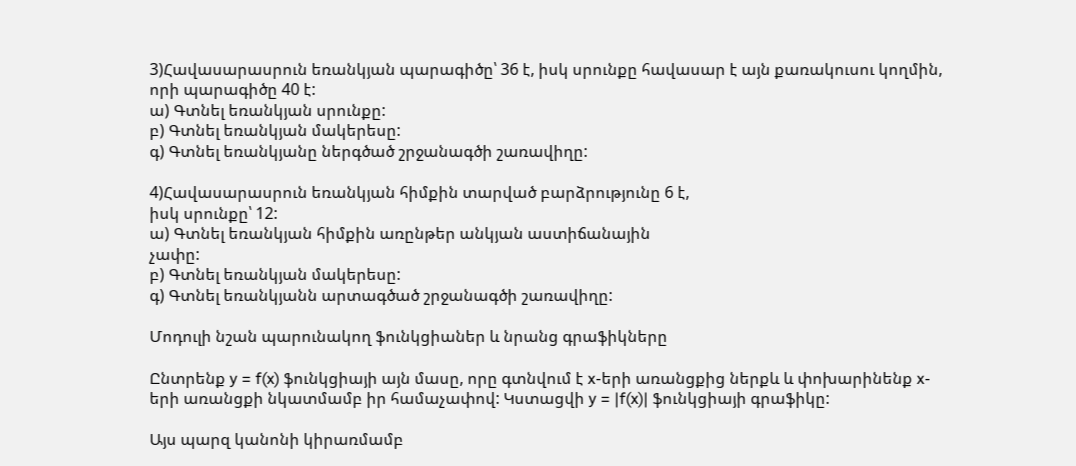3)Հավասարասրուն եռանկյան պարագիծը՝ 36 է, իսկ սրունքը հավասար է այն քառակուսու կողմին, որի պարագիծը 40 է:
ա) Գտնել եռանկյան սրունքը:
բ) Գտնել եռանկյան մակերեսը:
գ) Գտնել եռանկյանը ներգծած շրջանագծի շառավիղը:

4)Հավասարասրուն եռանկյան հիմքին տարված բարձրությունը 6 է,
իսկ սրունքը՝ 12:
ա) Գտնել եռանկյան հիմքին առընթեր անկյան աստիճանային
չափը:
բ) Գտնել եռանկյան մակերեսը:
գ) Գտնել եռանկյանն արտագծած շրջանագծի շառավիղը:

Մոդուլի նշան պարունակող ֆունկցիաներ և նրանց գրաֆիկները

Ընտրենք y = f(x) ֆունկցիայի այն մասը, որը գտնվում է x-երի առանցքից ներքև և փոխարինենք x-երի առանցքի նկատմամբ իր համաչափով: Կստացվի y = |f(x)| ֆունկցիայի գրաֆիկը:

Այս պարզ կանոնի կիրառմամբ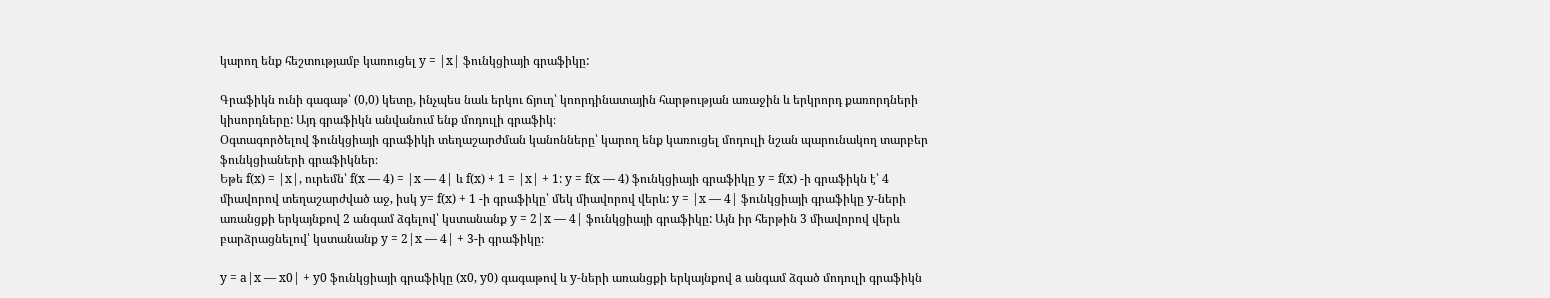կարող ենք հեշտությամբ կառուցել y = |x| ֆունկցիայի գրաֆիկը:

Գրաֆիկն ունի գագաթ՝ (0,0) կետը, ինչպես նաև երկու ճյուղ՝ կոորդինատային հարթության առաջին և երկրորդ քառորդների կիսորդները: Այդ գրաֆիկն անվանում ենք մոդուլի գրաֆիկ։
Օգտագործելով ֆունկցիայի գրաֆիկի տեղաշարժման կանոնները՝ կարող ենք կառուցել մոդուլի նշան պարունակող տարբեր ֆունկցիաների գրաֆիկներ։
Եթե f(x) = |x|, ուրեմն՝ f(x — 4) = |x — 4| և f(x) + 1 = |x| + 1: y = f(x — 4) ֆունկցիայի գրաֆիկը y = f(x) -ի գրաֆիկն է՝ 4 միավորով տեղաշարժված աջ, իսկ y= f(x) + 1 -ի գրաֆիկը՝ մեկ միավորով վերև: y = |x — 4| ֆունկցիայի գրաֆիկը y-ների առանցքի երկայնքով 2 անգամ ձգելով՝ կստանանք y = 2|x — 4| ֆունկցիայի գրաֆիկը: Այն իր հերթին 3 միավորով վերև բարձրացնելով՝ կստանանք y = 2|x — 4| + 3-ի գրաֆիկը։

y = a|x — x0| + y0 ֆունկցիայի գրաֆիկը (x0, y0) գագաթով և y-ների առանցքի երկայնքով a անգամ ձգած մոդուլի գրաֆիկն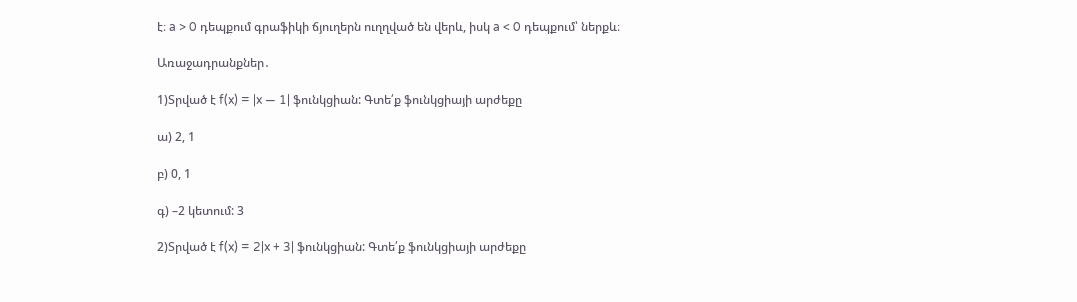է։ a > 0 դեպքում գրաֆիկի ճյուղերն ուղղված են վերև, իսկ a < 0 դեպքում՝ ներքև։

Առաջադրանքներ․

1)Տրված է f(x) = |x — 1| ֆունկցիան: Գտե՛ք ֆունկցիայի արժեքը

ա) 2, 1

բ) 0, 1

գ) –2 կետում: 3

2)Տրված է f(x) = 2|x + 3| ֆունկցիան: Գտե՛ք ֆունկցիայի արժեքը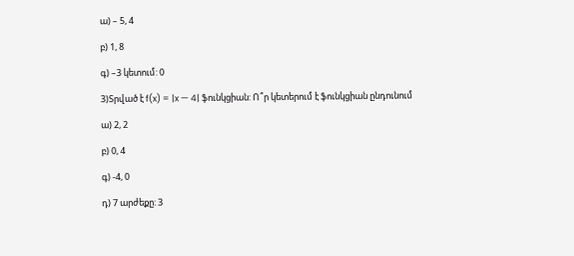ա) – 5, 4

բ) 1, 8

գ) –3 կետում: 0

3)Տրված է f(x) = |x — 4| ֆունկցիան: Ո՞ր կետերում է ֆունկցիան ընդունում

ա) 2, 2

բ) 0, 4

գ) -4, 0

դ) 7 արժեքը: 3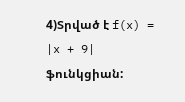4)Տրված է f(x) = |x + 9| ֆունկցիան: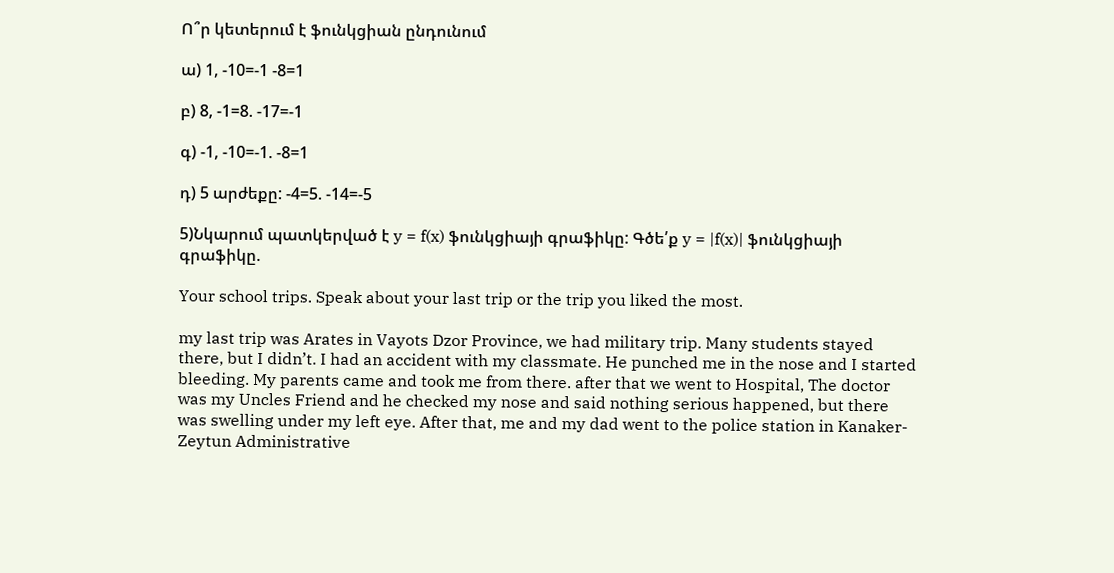Ո՞ր կետերում է ֆունկցիան ընդունում

ա) 1, -10=-1 -8=1

բ) 8, -1=8. -17=-1

գ) -1, -10=-1. -8=1

դ) 5 արժեքը: -4=5. -14=-5

5)Նկարում պատկերված է y = f(x) ֆունկցիայի գրաֆիկը: Գծե՛ք y = |f(x)| ֆունկցիայի գրաֆիկը.

Your school trips. Speak about your last trip or the trip you liked the most.

my last trip was Arates in Vayots Dzor Province, we had military trip. Many students stayed there, but I didn’t. I had an accident with my classmate. He punched me in the nose and I started bleeding. My parents came and took me from there. after that we went to Hospital, The doctor was my Uncles Friend and he checked my nose and said nothing serious happened, but there was swelling under my left eye. After that, me and my dad went to the police station in Kanaker-Zeytun Administrative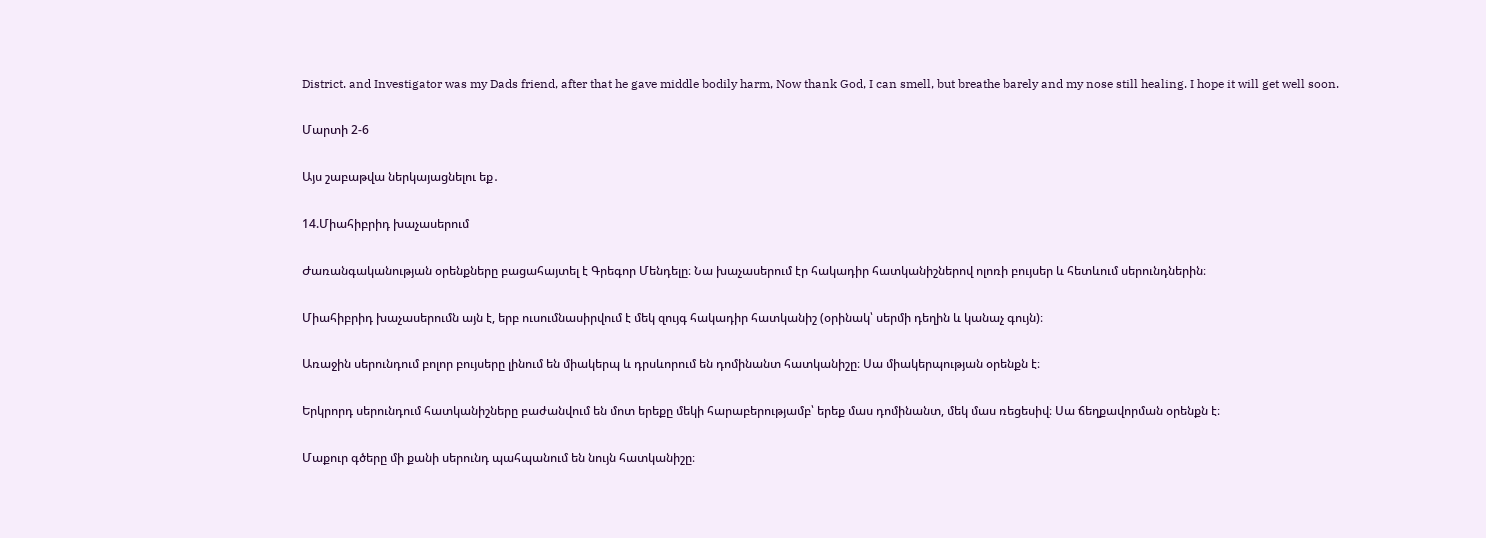District. and Investigator was my Dads friend, after that he gave middle bodily harm, Now thank God, I can smell, but breathe barely and my nose still healing. I hope it will get well soon.

Մարտի 2-6

Այս շաբաթվա ներկայացնելու եք․

14.Միահիբրիդ խաչասերում

Ժառանգականության օրենքները բացահայտել է Գրեգոր Մենդելը։ Նա խաչասերում էր հակադիր հատկանիշներով ոլոռի բույսեր և հետևում սերունդներին։

Միահիբրիդ խաչասերումն այն է, երբ ուսումնասիրվում է մեկ զույգ հակադիր հատկանիշ (օրինակ՝ սերմի դեղին և կանաչ գույն)։

Առաջին սերունդում բոլոր բույսերը լինում են միակերպ և դրսևորում են դոմինանտ հատկանիշը։ Սա միակերպության օրենքն է։

Երկրորդ սերունդում հատկանիշները բաժանվում են մոտ երեքը մեկի հարաբերությամբ՝ երեք մաս դոմինանտ, մեկ մաս ռեցեսիվ։ Սա ճեղքավորման օրենքն է։

Մաքուր գծերը մի քանի սերունդ պահպանում են նույն հատկանիշը։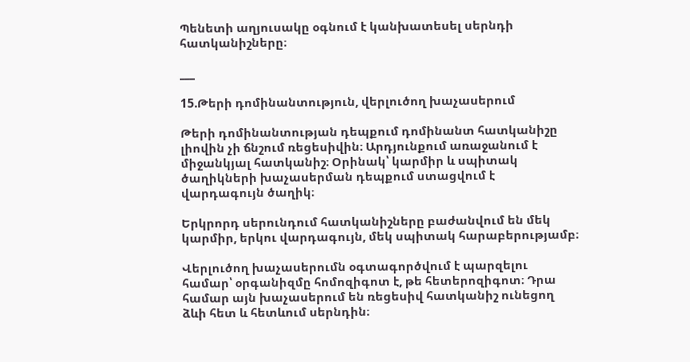Պենետի աղյուսակը օգնում է կանխատեսել սերնդի հատկանիշները։

___

15.Թերի դոմինանտություն, վերլուծող խաչասերում

Թերի դոմինանտության դեպքում դոմինանտ հատկանիշը լիովին չի ճնշում ռեցեսիվին։ Արդյունքում առաջանում է միջանկյալ հատկանիշ։ Օրինակ՝ կարմիր և սպիտակ ծաղիկների խաչասերման դեպքում ստացվում է վարդագույն ծաղիկ։

Երկրորդ սերունդում հատկանիշները բաժանվում են մեկ կարմիր, երկու վարդագույն, մեկ սպիտակ հարաբերությամբ։

Վերլուծող խաչասերումն օգտագործվում է պարզելու համար՝ օրգանիզմը հոմոզիգոտ է, թե հետերոզիգոտ։ Դրա համար այն խաչասերում են ռեցեսիվ հատկանիշ ունեցող ձևի հետ և հետևում սերնդին։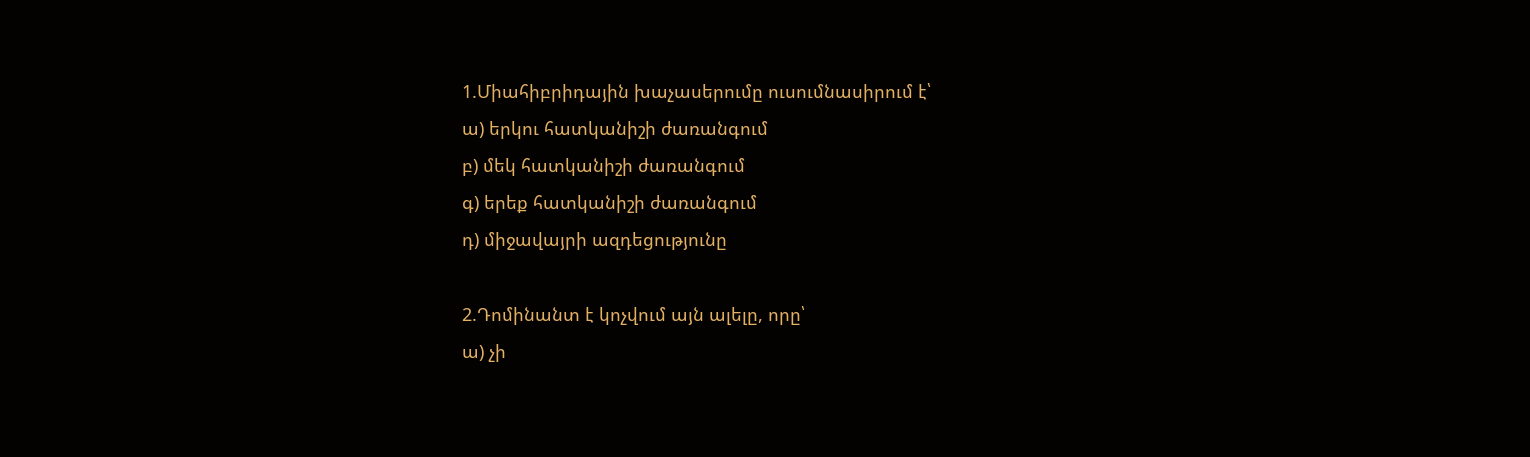1.Միահիբրիդային խաչասերումը ուսումնասիրում է՝
ա) երկու հատկանիշի ժառանգում
բ) մեկ հատկանիշի ժառանգում
գ) երեք հատկանիշի ժառանգում
դ) միջավայրի ազդեցությունը

2.Դոմինանտ է կոչվում այն ալելը, որը՝
ա) չի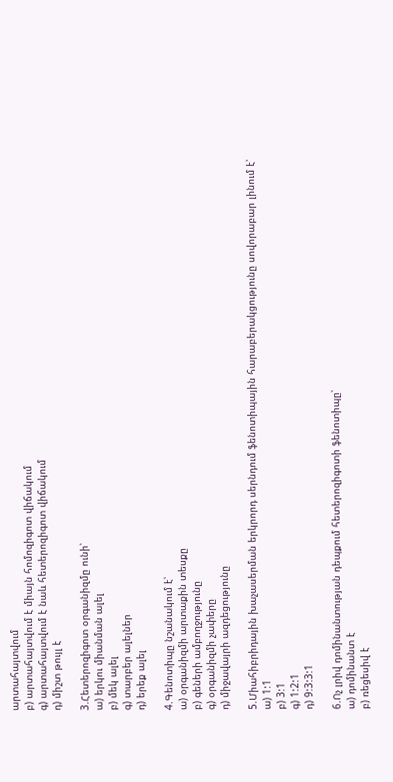արտահայտվում
բ) արտահայտվում է միայն հոմոզիգոտ վիճակում
գ) արտահայտվում է նաև հետերոզիգոտ վիճակում
դ) միշտ թույլ է

3.Հետերոզիգոտ օրգանիզմը ունի՝
ա) երկու միանման ալել
բ) մեկ ալել
գ) տարբեր ալելներ
դ) երեք ալել

4.Գենոտիպը նշանակում է՝
ա) օրգանիզմի արտաքին տեսքը
բ) գեների ամբողջությունը
գ) օրգանիզմի չափերը
դ) միջավայրի ազդեցությունը

5.Միահիբրիդային խաչասերման երկրորդ սերնդում ֆենոտիպային հարաբերակցությունը սովորաբար լինում է՝
ա) 1:1
բ) 3:1
գ) 1:2:1
դ) 9:3:3:1

6.Ոչ լրիվ դոմինանտության դեպքում հետերոզիգոտի ֆենոտիպը՝
ա) դոմինանտ է
բ) ռեցեսիվ է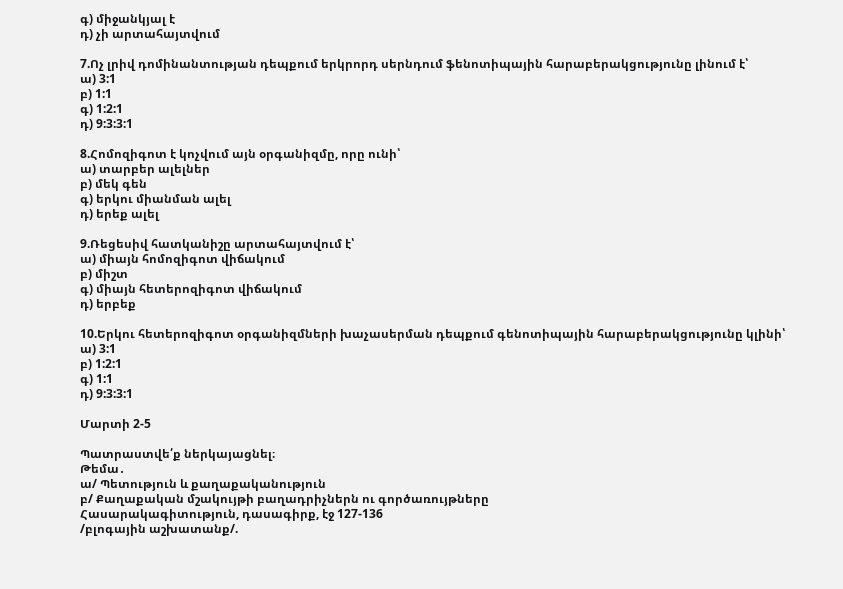գ) միջանկյալ է
դ) չի արտահայտվում

7.Ոչ լրիվ դոմինանտության դեպքում երկրորդ սերնդում ֆենոտիպային հարաբերակցությունը լինում է՝
ա) 3:1
բ) 1:1
գ) 1:2:1
դ) 9:3:3:1

8.Հոմոզիգոտ է կոչվում այն օրգանիզմը, որը ունի՝
ա) տարբեր ալելներ
բ) մեկ գեն
գ) երկու միանման ալել
դ) երեք ալել

9.Ռեցեսիվ հատկանիշը արտահայտվում է՝
ա) միայն հոմոզիգոտ վիճակում
բ) միշտ
գ) միայն հետերոզիգոտ վիճակում
դ) երբեք

10.Երկու հետերոզիգոտ օրգանիզմների խաչասերման դեպքում գենոտիպային հարաբերակցությունը կլինի՝
ա) 3:1
բ) 1:2:1
գ) 1:1
դ) 9:3:3:1

Մարտի 2-5

Պատրաստվե՛ք ներկայացնել։
Թեմա․
ա/ Պետություն և քաղաքականություն
բ/ Քաղաքական մշակույթի բաղադրիչներն ու գործառույթները
Հասարակագիտություն, դասագիրք, էջ 127-136
/բլոգային աշխատանք/.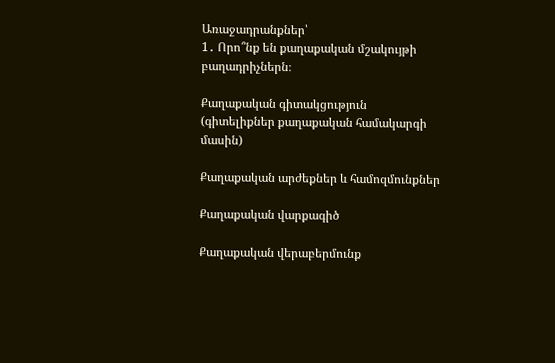Առաջադրանքներ՝
1․ Որո՞նք են քաղաքական մշակույթի բաղադրիչներն։

Քաղաքական գիտակցություն (գիտելիքներ քաղաքական համակարգի մասին)

Քաղաքական արժեքներ և համոզմունքներ

Քաղաքական վարքագիծ

Քաղաքական վերաբերմունք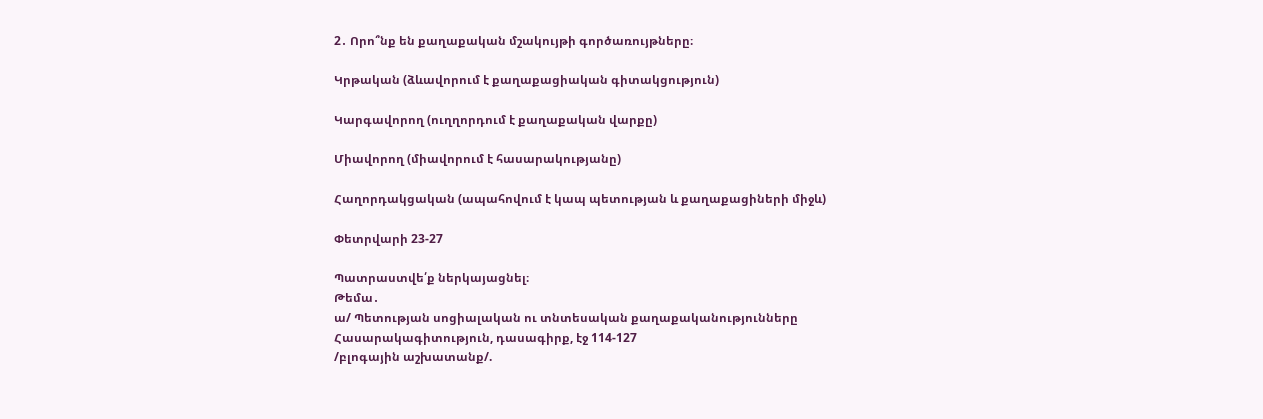2․ Որո՞նք են քաղաքական մշակույթի գործառույթները։

Կրթական (ձևավորում է քաղաքացիական գիտակցություն)

Կարգավորող (ուղղորդում է քաղաքական վարքը)

Միավորող (միավորում է հասարակությանը)

Հաղորդակցական (ապահովում է կապ պետության և քաղաքացիների միջև)

Փետրվարի 23-27

Պատրաստվե՛ք ներկայացնել։
Թեմա․
ա/ Պետության սոցիալական ու տնտեսական քաղաքականությունները
Հասարակագիտություն, դասագիրք, էջ 114-127
/բլոգային աշխատանք/.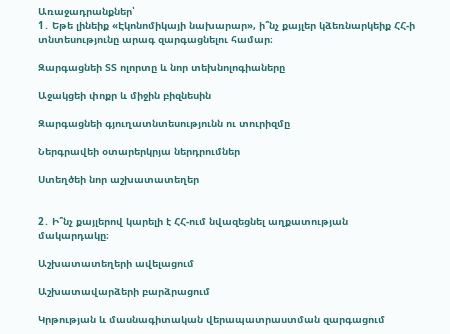Առաջադրանքներ՝
1․ Եթե լինեիք «Էկոնոմիկայի նախարար», ի՞նչ քայլեր կձեռնարկեիք ՀՀ-ի տնտեսությունը արագ զարգացնելու համար։

Զարգացնեի ՏՏ ոլորտը և նոր տեխնոլոգիաները

Աջակցեի փոքր և միջին բիզնեսին

Զարգացնեի գյուղատնտեսությունն ու տուրիզմը

Ներգրավեի օտարերկրյա ներդրումներ

Ստեղծեի նոր աշխատատեղեր


2․ Ի՞նչ քայլերով կարելի է ՀՀ-ում նվազեցնել աղքատության մակարդակը։

Աշխատատեղերի ավելացում

Աշխատավարձերի բարձրացում

Կրթության և մասնագիտական վերապատրաստման զարգացում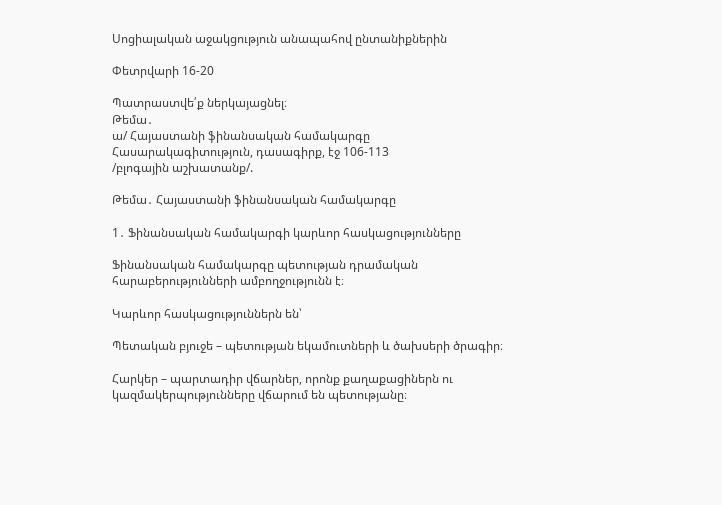Սոցիալական աջակցություն անապահով ընտանիքներին

Փետրվարի 16-20

Պատրաստվե՛ք ներկայացնել։
Թեմա․
ա/ Հայաստանի ֆինանսական համակարգը
Հասարակագիտություն, դասագիրք, էջ 106-113
/բլոգային աշխատանք/.

Թեմա․ Հայաստանի ֆինանսական համակարգը

1․ Ֆինանսական համակարգի կարևոր հասկացությունները

Ֆինանսական համակարգը պետության դրամական հարաբերությունների ամբողջությունն է։

Կարևոր հասկացություններն են՝

Պետական բյուջե – պետության եկամուտների և ծախսերի ծրագիր։

Հարկեր – պարտադիր վճարներ, որոնք քաղաքացիներն ու կազմակերպությունները վճարում են պետությանը։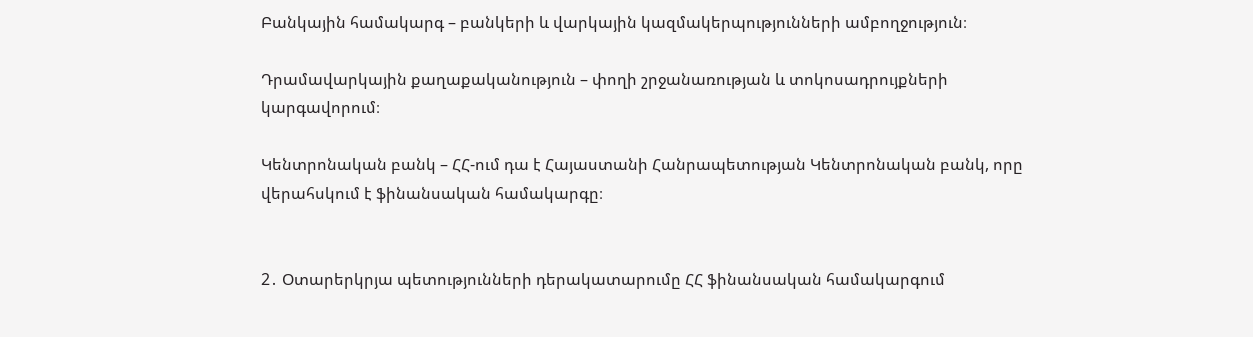Բանկային համակարգ – բանկերի և վարկային կազմակերպությունների ամբողջություն։

Դրամավարկային քաղաքականություն – փողի շրջանառության և տոկոսադրույքների կարգավորում։

Կենտրոնական բանկ – ՀՀ-ում դա է Հայաստանի Հանրապետության Կենտրոնական բանկ, որը վերահսկում է ֆինանսական համակարգը։


2․ Օտարերկրյա պետությունների դերակատարումը ՀՀ ֆինանսական համակարգում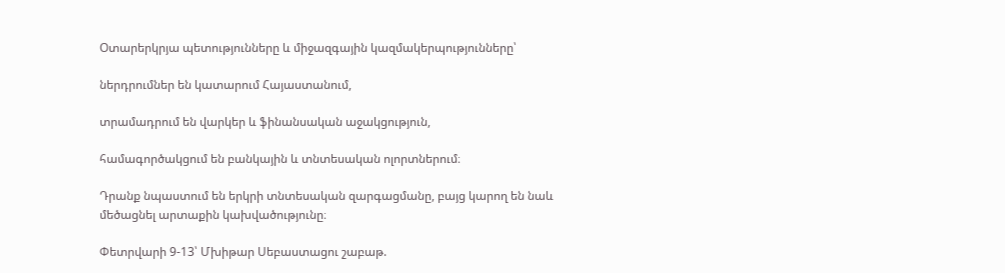Օտարերկրյա պետությունները և միջազգային կազմակերպությունները՝

ներդրումներ են կատարում Հայաստանում,

տրամադրում են վարկեր և ֆինանսական աջակցություն,

համագործակցում են բանկային և տնտեսական ոլորտներում։

Դրանք նպաստում են երկրի տնտեսական զարգացմանը, բայց կարող են նաև մեծացնել արտաքին կախվածությունը։

Փետրվարի 9-13՝ Մխիթար Սեբաստացու շաբաթ.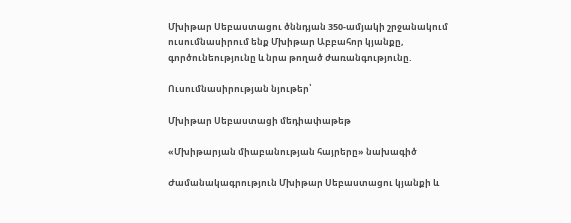Մխիթար Սեբաստացու ծննդյան 350-ամյակի շրջանակում ուսումնասիրում ենք Մխիթար Աբբահոր կյանքը, գործունեությունը և նրա թողած ժառանգությունը.

Ուսումնասիրության նյութեր՝

Մխիթար Սեբաստացի մեդիափաթեթ

«Մխիթարյան միաբանության հայրերը» նախագիծ

Ժամանակագրություն Մխիթար Սեբաստացու կյանքի և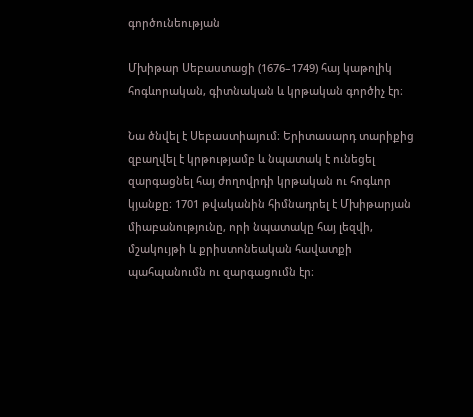գործունեության

Մխիթար Սեբաստացի (1676–1749) հայ կաթոլիկ հոգևորական, գիտնական և կրթական գործիչ էր։

Նա ծնվել է Սեբաստիայում։ Երիտասարդ տարիքից զբաղվել է կրթությամբ և նպատակ է ունեցել զարգացնել հայ ժողովրդի կրթական ու հոգևոր կյանքը։ 1701 թվականին հիմնադրել է Մխիթարյան միաբանությունը, որի նպատակը հայ լեզվի, մշակույթի և քրիստոնեական հավատքի պահպանումն ու զարգացումն էր։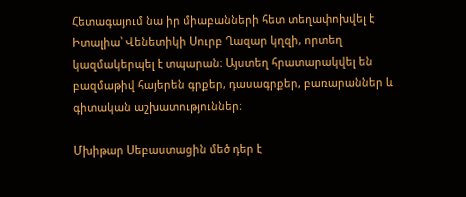Հետագայում նա իր միաբանների հետ տեղափոխվել է Իտալիա՝ Վենետիկի Սուրբ Ղազար կղզի, որտեղ կազմակերպել է տպարան։ Այստեղ հրատարակվել են բազմաթիվ հայերեն գրքեր, դասագրքեր, բառարաններ և գիտական աշխատություններ։

Մխիթար Սեբաստացին մեծ դեր է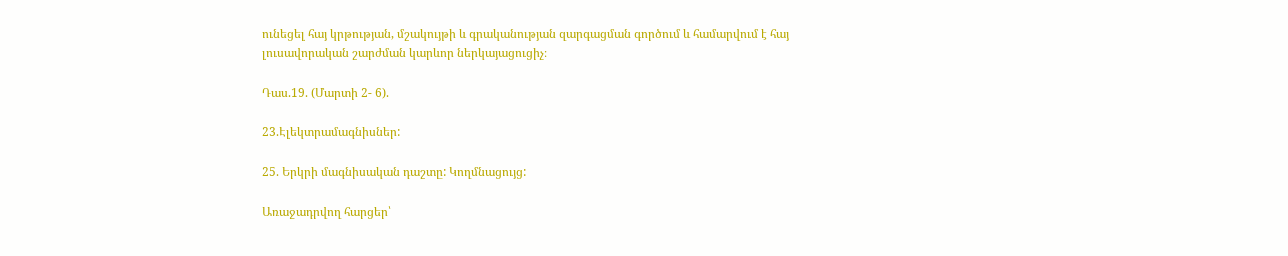ունեցել հայ կրթության, մշակույթի և գրականության զարգացման գործում և համարվում է հայ լուսավորական շարժման կարևոր ներկայացուցիչ։

Դաս.19. (Մարտի 2- 6).

23.Էլեկտրամագնիսներ:

25. Երկրի մագնիսական դաշտը: Կողմնացույց:

Առաջադրվող հարցեր՝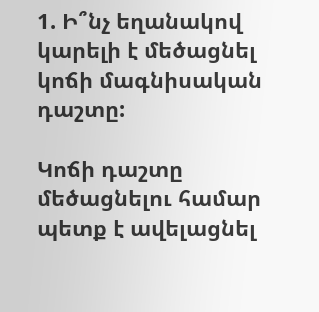1. Ի՞նչ եղանակով կարելի է մեծացնել կոճի մագնիսական դաշտը:

Կոճի դաշտը մեծացնելու համար պետք է ավելացնել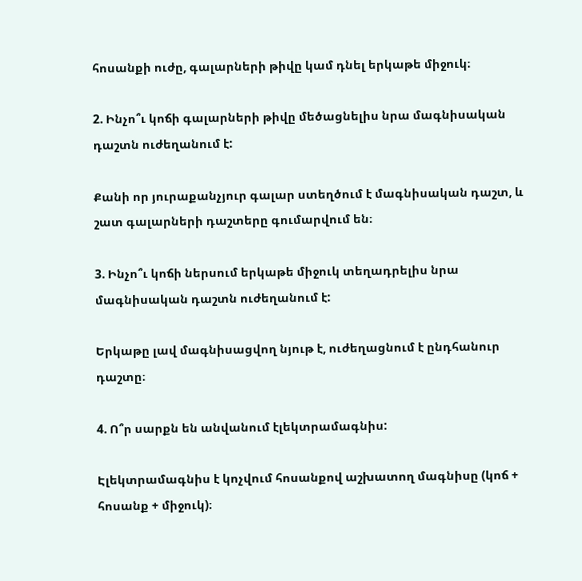հոսանքի ուժը, գալարների թիվը կամ դնել երկաթե միջուկ։

2. Ինչո՞ւ կոճի գալարների թիվը մեծացնելիս նրա մագնիսական դաշտն ուժեղանում է:

Քանի որ յուրաքանչյուր գալար ստեղծում է մագնիսական դաշտ, և շատ գալարների դաշտերը գումարվում են։

3. Ինչո՞ւ կոճի ներսում երկաթե միջուկ տեղադրելիս նրա մագնիսական դաշտն ուժեղանում է:

Երկաթը լավ մագնիսացվող նյութ է, ուժեղացնում է ընդհանուր դաշտը։

4. Ո՞ր սարքն են անվանում էլեկտրամագնիս:

Էլեկտրամագնիս է կոչվում հոսանքով աշխատող մագնիսը (կոճ + հոսանք + միջուկ)։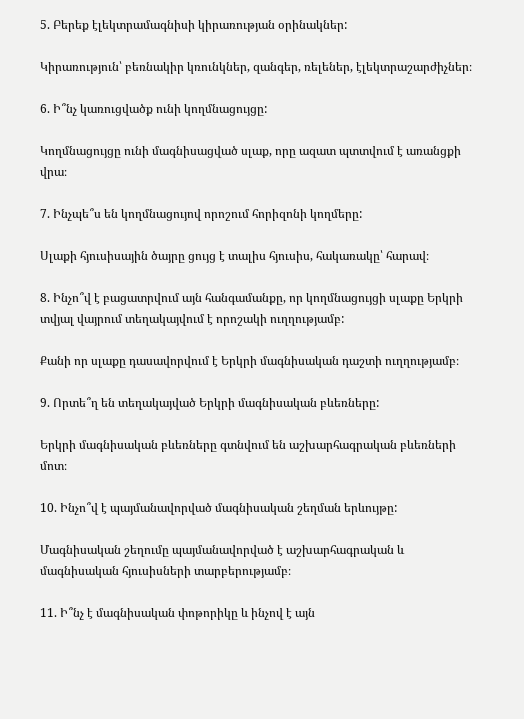5. Բերեք էլեկտրամագնիսի կիրառության օրինակներ:

Կիրառություն՝ բեռնակիր կռունկներ, զանգեր, ռելեներ, էլեկտրաշարժիչներ։

6. Ի՞նչ կառուցվածք ունի կողմնացույցը:

Կողմնացույցը ունի մագնիսացված սլաք, որը ազատ պտտվում է առանցքի վրա։

7. Ինչպե՞ս են կողմնացույով որոշում հորիզոնի կողմերը:

Սլաքի հյուսիսային ծայրը ցույց է տալիս հյուսիս, հակառակը՝ հարավ։

8. Ինչո՞վ է բացատրվում այն հանգամանքը, որ կողմնացույցի սլաքը Երկրի տվյալ վայրում տեղակայվում է որոշակի ուղղությամբ:

Քանի որ սլաքը դասավորվում է Երկրի մագնիսական դաշտի ուղղությամբ։

9. Որտե՞ղ են տեղակայված Երկրի մագնիսական բևեռները:

Երկրի մագնիսական բևեռները գտնվում են աշխարհագրական բևեռների մոտ։

10. Ինչո՞վ է պայմանավորված մագնիսական շեղման երևույթը:

Մագնիսական շեղումը պայմանավորված է աշխարհագրական և մագնիսական հյուսիսների տարբերությամբ։

11. Ի՞նչ է մագնիսական փոթորիկը և ինչով է այն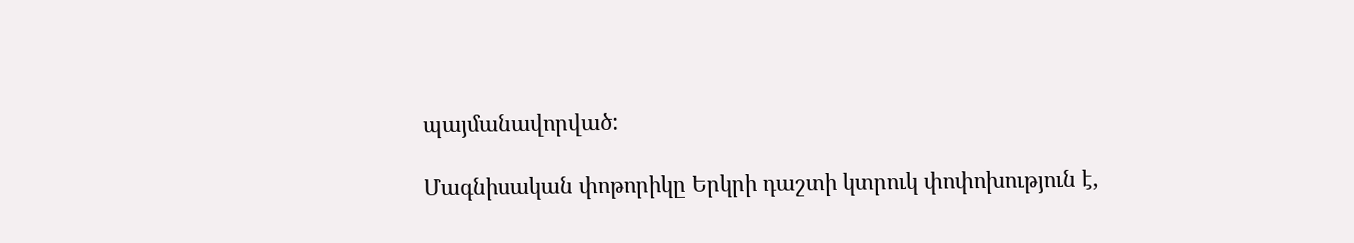պայմանավորված:

Մագնիսական փոթորիկը Երկրի դաշտի կտրուկ փոփոխություն է,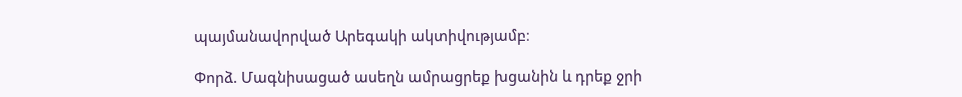պայմանավորված Արեգակի ակտիվությամբ։

Փորձ. Մագնիսացած ասեղն ամրացրեք խցանին և դրեք ջրի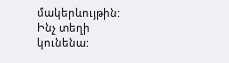մակերևույթին: Ինչ տեղի կունենա: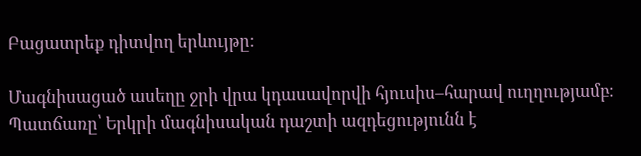Բացատրեք դիտվող երևույթը:

Մագնիսացած ասեղը ջրի վրա կդասավորվի հյուսիս–հարավ ուղղությամբ։
Պատճառը՝ Երկրի մագնիսական դաշտի ազդեցությունն է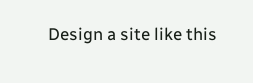Design a site like this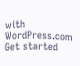with WordPress.com
Get started